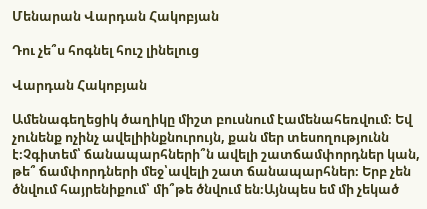Մենարան Վարդան Հակոբյան

Դու չե՞ս հոգնել հուշ լինելուց

Վարդան Հակոբյան

Ամենագեղեցիկ ծաղիկը միշտ բուսնում էամենահեռվում։ Եվ չունենք ոչինչ ավելիինքնուրույն, քան մեր տեսողությունն է։Չգիտեմ՝ ճանապարհների՞ն ավելի շատճամփորդներ կան, թե՞ ճամփորդների մեջ՝ավելի շատ ճանապարհներ։ Երբ չեն ծնվում հայրենիքում՝ մի՞թե ծնվում են։Այնպես եմ մի չեկած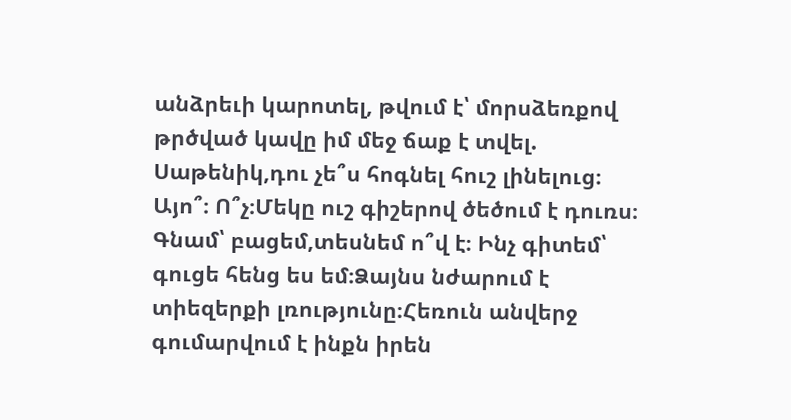անձրեւի կարոտել, թվում է՝ մորսձեռքով թրծված կավը իմ մեջ ճաք է տվել. Սաթենիկ,դու չե՞ս հոգնել հուշ լինելուց։ Այո՞։ Ո՞չ։Մեկը ուշ գիշերով ծեծում է դուռս։ Գնամ՝ բացեմ,տեսնեմ ո՞վ է։ Ինչ գիտեմ՝ գուցե հենց ես եմ։Ձայնս նժարում է տիեզերքի լռությունը։Հեռուն անվերջ գումարվում է ինքն իրեն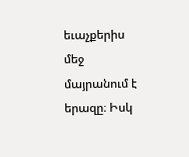եւաչքերիս մեջ մայրանում է երազը։ Իսկ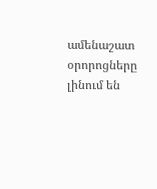ամենաշատ օրորոցները լինում են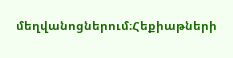մեղվանոցներում։Հեքիաթների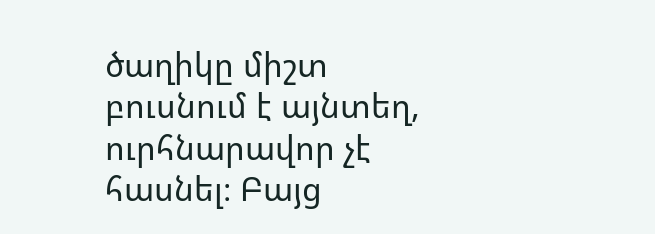ծաղիկը միշտ բուսնում է այնտեղ, ուրհնարավոր չէ հասնել։ Բայց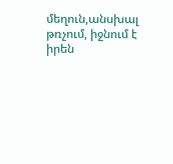մեղուն,անսխալ թռչում, իջնում է իրեն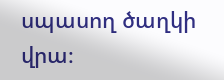սպասող ծաղկի վրա։